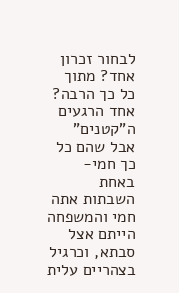לבחור זכרון אחד? מתוך כל כך הרבה?
אחד הרגעים ה"קטנים" אבל שהם כל כך חמי- באחת השבתות אתה חמי והמשפחה הייתם אצל סבתא, וכרגיל בצהריים עלית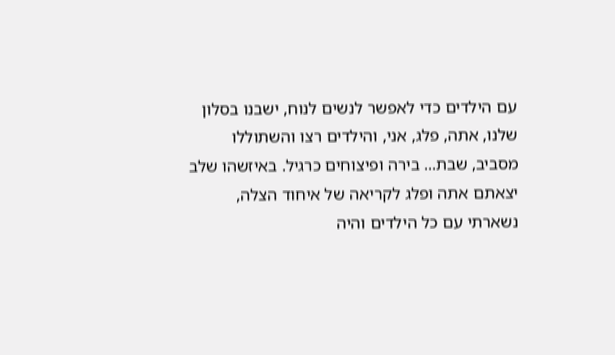עם הילדים כדי לאפשר לנשים לנוח, ישבנו בסלון שלנו, אתה, פלג, אני, והילדים רצו והשתוללו מסביב, שבת... בירה ופיצוחים כרגיל. באיזשהו שלב יצאתם אתה ופלג לקריאה של איחוד הצלה, נשארתי עם כל הילדים והיה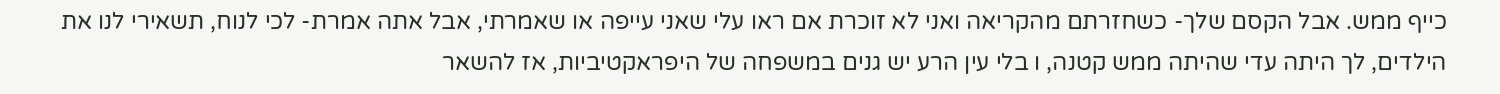כייף ממש. אבל הקסם שלך- כשחזרתם מהקריאה ואני לא זוכרת אם ראו עלי שאני עייפה או שאמרתי, אבל אתה אמרת- לכי לנוח, תשאירי לנו את הילדים, לך היתה עדי שהיתה ממש קטנה, ו בלי עין הרע יש גנים במשפחה של היפראקטיביות, אז להשאר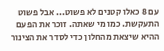עם 8 כאלו קטנים לא פשוט... אבל פשוט התעקשת. כמו מי שאתה. זוכר את הפעם ההיא שיצאת מהחלון כדי לסדר את הצינור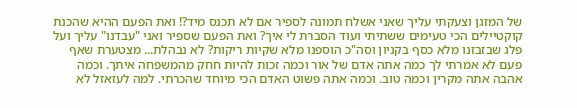של המזגן וצעקתי עליך שאני אשלח תמונה לספיר אם לא תכנס מיד?! ואת הפעם ההיא שהכנת קוקטיילים הכי טעימים ששתיתי ועוד הסברת לי איך? ואת הפעם שספיר ואני "עבדנו" עליך ועל פלג שבזבזנו מלא כסף בקניון וסה"כ הוספנו מלא שקיות ריקות? לא נבהלת... מצטערת שאף פעם לא אמרתי לך כמה אתה אדם של אור וכמה זכות להיות חחק מהמשפחה איתך. וכמה אהבה אתה מקרין וכמה טוב. וכמה אתה פשוט האדם הכי מיוחד שהכרתי. למה לעזאזל לא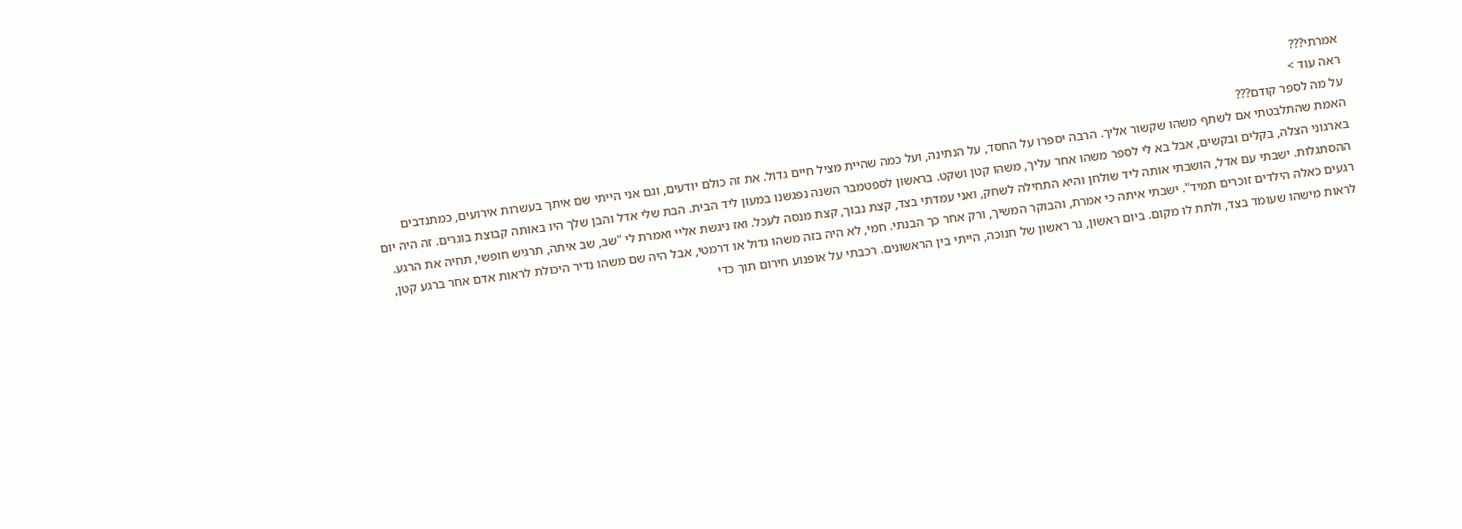אמרתי???
ראה עוד >
על מה לספר קודם???
האמת שהתלבטתי אם לשתף משהו שקשור אליך. הרבה יספרו על החסד, על הנתינה, ועל כמה שהיית מציל חיים גדול. את זה כולם יודעים, וגם אני הייתי שם איתך בעשרות אירועים, כמתנדבים בארגוני הצלה, בקלים ובקשים, אבל בא לי לספר משהו אחר עליך, משהו קטן ושקט. בראשון לספטמבר השנה נפגשנו במעון ליד הבית. הבת שלי אדל והבן שלך היו באותה קבוצת בוגרים. זה היה יום ההסתגלות. ישבתי עם אדל, הושבתי אותה ליד שולחן והיא התחילה לשחק, ואני עמדתי בצד, קצת נבוך, קצת מנסה לעכל. ואז ניגשת אליי ואמרת לי "שב, שב איתה, תרגיש חופשי, תחיה את הרגע. רגעים כאלה הילדים זוכרים תמיד". ישבתי איתה כי אמרת, והבוקר המשיך, ורק אחר כך הבנתי. חמי, לא היה בזה משהו גדול או דרמטי, אבל היה שם משהו נדיר היכולת לראות אדם אחר ברגע קטן, לראות מישהו שעומד בצד, ולתת לו מקום. ביום ראשון, נר ראשון של חנוכה, הייתי בין הראשונים. רכבתי על אופנוע חירום תוך כדי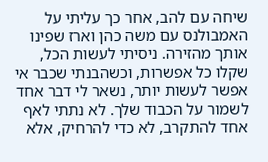שיחה עם להב, אחר כך עליתי על האמבולנס עם משה כהן וארז שפינו אותך מהזירה. ניסיתי לעשות הכל, שקלו כל אפשרות, וכשהבנתי שכבר אי אפשר לעשות יותר, נשאר לי דבר אחד לשמור על הכבוד שלך. לא נתתי לאף אחד להתקרב, לא כדי להרחיק, אלא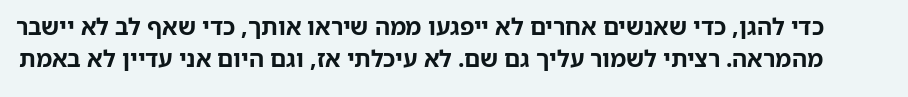כדי להגן, כדי שאנשים אחרים לא ייפגעו ממה שיראו אותך, כדי שאף לב לא יישבר מהמראה. רציתי לשמור עליך גם שם. לא עיכלתי אז, וגם היום אני עדיין לא באמת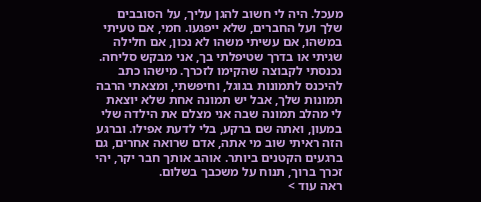מעכל. היה לי חשוב להגן עליך, על הסובבים שלך ועל החברים, שלא ייפגעו. חמי, אם טעיתי במשהו, אם עשיתי משהו לא נכון, אם חלילה שגיתי או בדרך שטיפלתי בך, אני מבקש סליחה. נכנסתי לקבוצה שהקימו לזכרך. מישהו כתב להיכנס לתמונות בגוגל, וחיפשתי, ומצאתי הרבה תמונות שלך, אבל יש תמונה אחת שלא יוצאת לי מהלב תמונה שבה אני מצלם את הילדה שלי במעון, ואתה שם ברקע, בלי לדעת אפילו. וברגע הזה ראיתי שוב מי אתה, אדם שרואה אחרים, גם ברגעים הקטנים ביותר. אוהב אותך חבר יקר, יהי זכרך ברוך, תנוח על משכבך בשלום.
ראה עוד >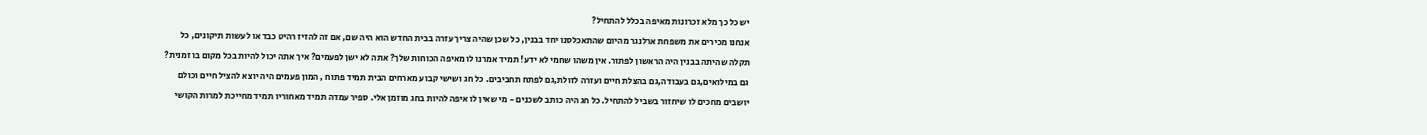יש כל כך מלא זכרונות מאיפה בכלל להתחיל?
אנחנו מכירים את משפחת ארלנגר מהיום שהתאכלסנו יחד בבנין, כל שכן שהיה צריך עזרה בבית החדש הוא היה שם, אם זה להזיז רהיט כבד או לעשות תיקונים, כל תקלה שהיתה בבנין היה הראשון לפתור. אין משהו שחמי לא ידע! תמיד אמרנו לו מאיפה הכוחות שלך? אתה לא ישן לפעמים? איך אתה יכול להיות בכל מקום בו זמנית? גם במילואים,גם בעבודה,גם בהצלת חיים ועזרה לזולת,גם לפתח תחביבים. כל חג ושישי קבוע מארחים הבית תמיד פתוח , המון פעמים היה יוצא להציל חיים וכולם יושבים מחכים לו שיחזור בשביל להתחיל. כל חג היה כותב לשכנים - מי שאין לו איפה להיות בחג מוזמן אלי. ספיר עמדה תמיד מאחוריו תמיד מחייכת למרות הקושי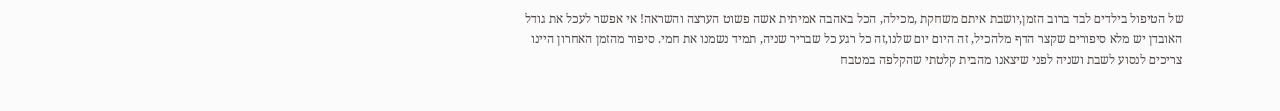של הטיפול בילדים לבד ברוב הזמן,יושבת איתם משחקת ,מכילה, הכל באהבה אמיתית אשה פשוט הערצה והשראה! אי אפשר לעכל את גודל האובדן יש מלא סיפורים שקצר הדף מלהכיל, זה היום יום שלנו,זה כל רגע כל שבריר שניה, תמיד נשמנו את חמי. סיפור מהזמן האחרון היינו צריכים לנסוע לשבת ושניה לפני שיצאנו מהבית קלטתי שהקלפה במטבח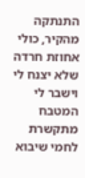התנתקה מהקיר, כולי אחוזת חרדה שלא יצנח לי וישבר לי המטבח מתקשרת לחמי שיבוא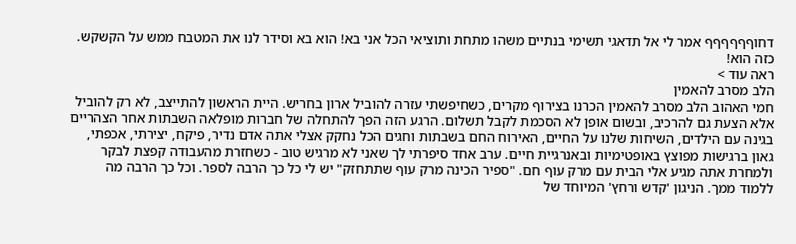דחוףףףףףף אמר לי אל תדאגי תשימי בנתיים משהו מתחת ותוציאי הכל אני בא! הוא בא וסידר לנו את המטבח ממש על הקשקש. כזה הוא!
ראה עוד >
הלב מסרב להאמין
חמי האהוב הלב מסרב להאמין הכרנו בצירוף מקרים, כשחיפשתי עזרה להוביל ארון בחריש. היית הראשון להתייצב, לא רק להוביל אלא הצעת גם להרכיב, ובשום אופן לא הסכמת לקבל תשלום. הרגע הזה הפך להתחלה של חברות מופלאה השבתות אחר הצהריים בגינה עם הילדים, השיחות שלנו על החיים, האירוח החם בשבתות וחגים הכל נחקק אצלי אתה אדם נדיר, פיקח, יצירתי, אכפתי, גאון ברגישות מפוצץ באופטימיות ובאנרגיית חיים. ערב אחד סיפרתי לך שאני לא מרגיש טוב - כשחזרת מהעבודה קפצת לבקר ולמחרת אתה מגיע אלי הבית עם מרק עוף חם. "ספיר הכינה מרק עוף שתתחזק" יש לי כל כך הרבה לספר. וכל כך הרבה מה ללמוד ממך. הניגון 'קדש ורחץ' המיוחד של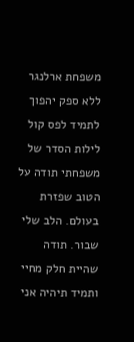משפחת ארלנגר ללא ספק יהפוך לתמיד לפס קול לילות הסדר של משפחתי תודה על הטוב שפזרת בעולם. הלב שלי שבור. תודה שהיית חלק מחיי ותמיד תיהיה אני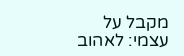מקבל על עצמי: לאהוב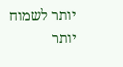יותר לשמוח יותר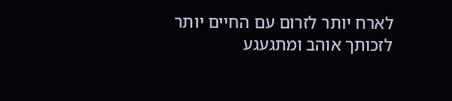לארח יותר לזרום עם החיים יותר לזכותך אוהב ומתגעגע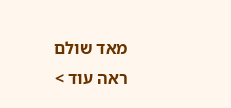מאד שולם
ראה עוד >